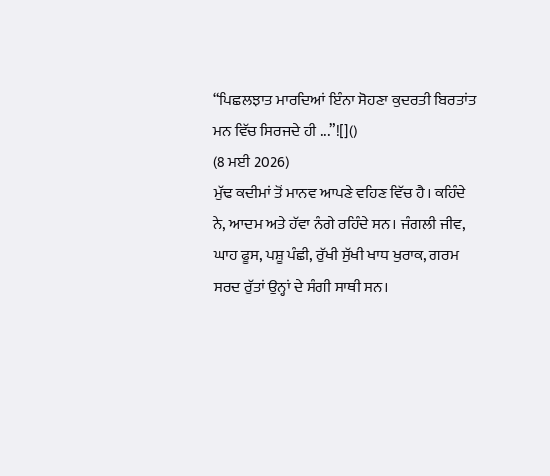“ਪਿਛਲਝਾਤ ਮਾਰਦਿਆਂ ਇੰਨਾ ਸੋਹਣਾ ਕੁਦਰਤੀ ਬਿਰਤਾਂਤ ਮਨ ਵਿੱਚ ਸਿਰਜਦੇ ਹੀ ...”![]()
(8 ਮਈ 2026)
ਮੁੱਢ ਕਦੀਮਾਂ ਤੋਂ ਮਾਨਵ ਆਪਣੇ ਵਹਿਣ ਵਿੱਚ ਹੈ। ਕਹਿੰਦੇ ਨੇ, ਆਦਮ ਅਤੇ ਹੱਵਾ ਨੰਗੇ ਰਹਿੰਦੇ ਸਨ। ਜੰਗਲੀ ਜੀਵ, ਘਾਹ ਫੂਸ, ਪਸ਼ੂ ਪੰਛੀ, ਰੁੱਖੀ ਸੁੱਖੀ ਖਾਧ ਖੁਰਾਕ, ਗਰਮ ਸਰਦ ਰੁੱਤਾਂ ਉਨ੍ਹਾਂ ਦੇ ਸੰਗੀ ਸਾਥੀ ਸਨ।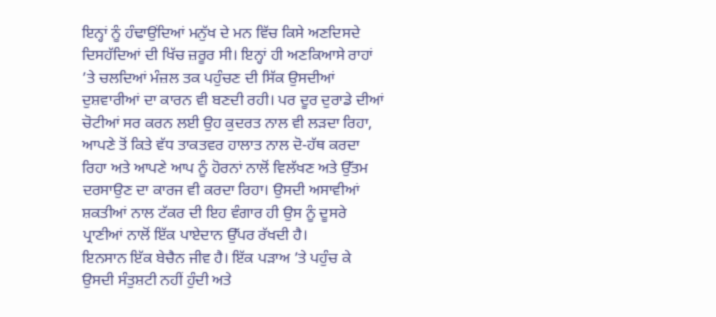ਇਨ੍ਹਾਂ ਨੂੰ ਹੰਢਾਉਂਦਿਆਂ ਮਨੁੱਖ ਦੇ ਮਨ ਵਿੱਚ ਕਿਸੇ ਅਣਦਿਸਦੇ ਦਿਸਹੱਦਿਆਂ ਦੀ ਖਿੱਚ ਜ਼ਰੂਰ ਸੀ। ਇਨ੍ਹਾਂ ਹੀ ਅਣਕਿਆਸੇ ਰਾਹਾਂ ’ਤੇ ਚਲਦਿਆਂ ਮੰਜ਼ਲ ਤਕ ਪਹੁੰਚਣ ਦੀ ਸਿੱਕ ਉਸਦੀਆਂ ਦੁਸ਼ਵਾਰੀਆਂ ਦਾ ਕਾਰਨ ਵੀ ਬਣਦੀ ਰਹੀ। ਪਰ ਦੂਰ ਦੁਰਾਡੇ ਦੀਆਂ ਚੋਟੀਆਂ ਸਰ ਕਰਨ ਲਈ ਉਹ ਕੁਦਰਤ ਨਾਲ ਵੀ ਲੜਦਾ ਰਿਹਾ, ਆਪਣੇ ਤੋਂ ਕਿਤੇ ਵੱਧ ਤਾਕਤਵਰ ਹਾਲਾਤ ਨਾਲ ਦੋ-ਹੱਥ ਕਰਦਾ ਰਿਹਾ ਅਤੇ ਆਪਣੇ ਆਪ ਨੂੰ ਹੋਰਨਾਂ ਨਾਲੋਂ ਵਿਲੱਖਣ ਅਤੇ ਉੱਤਮ ਦਰਸਾਉਣ ਦਾ ਕਾਰਜ ਵੀ ਕਰਦਾ ਰਿਹਾ। ਉਸਦੀ ਅਸਾਵੀਆਂ ਸ਼ਕਤੀਆਂ ਨਾਲ ਟੱਕਰ ਦੀ ਇਹ ਵੰਗਾਰ ਹੀ ਉਸ ਨੂੰ ਦੂਸਰੇ ਪ੍ਰਾਣੀਆਂ ਨਾਲੋਂ ਇੱਕ ਪਾਏਦਾਨ ਉੱਪਰ ਰੱਖਦੀ ਹੈ।
ਇਨਸਾਨ ਇੱਕ ਬੇਚੈਨ ਜੀਵ ਹੈ। ਇੱਕ ਪੜਾਅ ’ਤੇ ਪਹੁੰਚ ਕੇ ਉਸਦੀ ਸੰਤੁਸ਼ਟੀ ਨਹੀਂ ਹੁੰਦੀ ਅਤੇ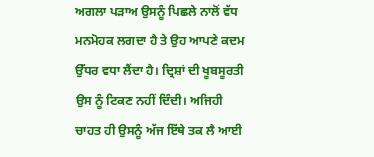ਅਗਲਾ ਪੜਾਅ ਉਸਨੂੰ ਪਿਛਲੇ ਨਾਲੋਂ ਵੱਧ ਮਨਮੋਹਕ ਲਗਦਾ ਹੈ ਤੇ ਉਹ ਆਪਣੇ ਕਦਮ ਉੱਧਰ ਵਧਾ ਲੈਂਦਾ ਹੈ। ਦ੍ਰਿਸ਼ਾਂ ਦੀ ਖੂਬਸੂਰਤੀ ਉਸ ਨੂੰ ਟਿਕਣ ਨਹੀਂ ਦਿੰਦੀ। ਅਜਿਹੀ ਚਾਹਤ ਹੀ ਉਸਨੂੰ ਅੱਜ ਇੱਥੇ ਤਕ ਲੈ ਆਈ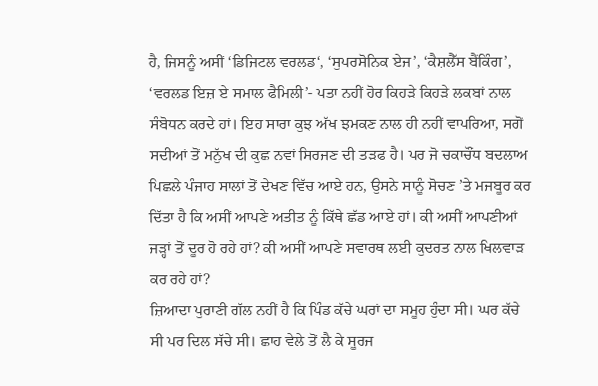ਹੈ, ਜਿਸਨੂੰ ਅਸੀਂ ‘ਡਿਜਿਟਲ ਵਰਲਡ‘, ‘ਸੁਪਰਸੋਨਿਕ ਏਜ’, ‘ਕੈਸ਼ਲੈੱਸ ਬੈਂਕਿੰਗ’, ‘ਵਰਲਡ ਇਜ਼ ਏ ਸਮਾਲ ਫੈਮਿਲੀ’- ਪਤਾ ਨਹੀਂ ਹੋਰ ਕਿਹੜੇ ਕਿਹੜੇ ਲਕਬਾਂ ਨਾਲ ਸੰਬੋਧਨ ਕਰਦੇ ਹਾਂ। ਇਹ ਸਾਰਾ ਕੁਝ ਅੱਖ ਝਮਕਣ ਨਾਲ ਹੀ ਨਹੀਂ ਵਾਪਰਿਆ, ਸਗੋਂ ਸਦੀਆਂ ਤੋਂ ਮਨੁੱਖ ਦੀ ਕੁਛ ਨਵਾਂ ਸਿਰਜਣ ਦੀ ਤੜਫ ਹੈ। ਪਰ ਜੋ ਚਕਾਚੌਂਧ ਬਦਲਾਅ ਪਿਛਲੇ ਪੰਜਾਹ ਸਾਲਾਂ ਤੋਂ ਦੇਖਣ ਵਿੱਚ ਆਏ ਹਨ, ਉਸਨੇ ਸਾਨੂੰ ਸੋਚਣ ’ਤੇ ਮਜਬੂਰ ਕਰ ਦਿੱਤਾ ਹੈ ਕਿ ਅਸੀਂ ਆਪਣੇ ਅਤੀਤ ਨੂੰ ਕਿੱਥੇ ਛੱਡ ਆਏ ਹਾਂ। ਕੀ ਅਸੀਂ ਆਪਣੀਆਂ ਜੜ੍ਹਾਂ ਤੋਂ ਦੂਰ ਹੋ ਰਹੇ ਹਾਂ? ਕੀ ਅਸੀਂ ਆਪਣੇ ਸਵਾਰਥ ਲਈ ਕੁਦਰਤ ਨਾਲ ਖਿਲਵਾੜ ਕਰ ਰਹੇ ਹਾਂ?
ਜ਼ਿਆਦਾ ਪੁਰਾਣੀ ਗੱਲ ਨਹੀਂ ਹੈ ਕਿ ਪਿੰਡ ਕੱਚੇ ਘਰਾਂ ਦਾ ਸਮੂਹ ਹੁੰਦਾ ਸੀ। ਘਰ ਕੱਚੇ ਸੀ ਪਰ ਦਿਲ ਸੱਚੇ ਸੀ। ਛਾਹ ਵੇਲੇ ਤੋਂ ਲੈ ਕੇ ਸੂਰਜ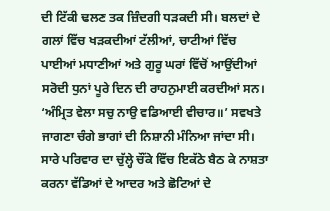ਦੀ ਟਿੱਕੀ ਢਲਣ ਤਕ ਜ਼ਿੰਦਗੀ ਧੜਕਦੀ ਸੀ। ਬਲਦਾਂ ਦੇ ਗਲਾਂ ਵਿੱਚ ਖੜਕਦੀਆਂ ਟੱਲੀਆਂ, ਚਾਟੀਆਂ ਵਿੱਚ ਪਾਈਆਂ ਮਧਾਣੀਆਂ ਅਤੇ ਗੁਰੂ ਘਰਾਂ ਵਿੱਚੋਂ ਆਉਂਦੀਆਂ ਸਰੋਦੀ ਧੁਨਾਂ ਪੂਰੇ ਦਿਨ ਦੀ ਰਾਹਨੁਮਾਈ ਕਰਦੀਆਂ ਸਨ। ‘ਅੰਮ੍ਰਿਤ ਵੇਲਾ ਸਚੁ ਨਾਉ ਵਡਿਆਈ ਵੀਚਾਰ॥’ ਸਵਖਤੇ ਜਾਗਣਾ ਚੰਗੇ ਭਾਗਾਂ ਦੀ ਨਿਸ਼ਾਨੀ ਮੰਨਿਆ ਜਾਂਦਾ ਸੀ। ਸਾਰੇ ਪਰਿਵਾਰ ਦਾ ਚੁੱਲ੍ਹੇ ਚੌਂਕੇ ਵਿੱਚ ਇਕੱਠੇ ਬੈਠ ਕੇ ਨਾਸ਼ਤਾ ਕਰਨਾ ਵੱਡਿਆਂ ਦੇ ਆਦਰ ਅਤੇ ਛੋਟਿਆਂ ਦੇ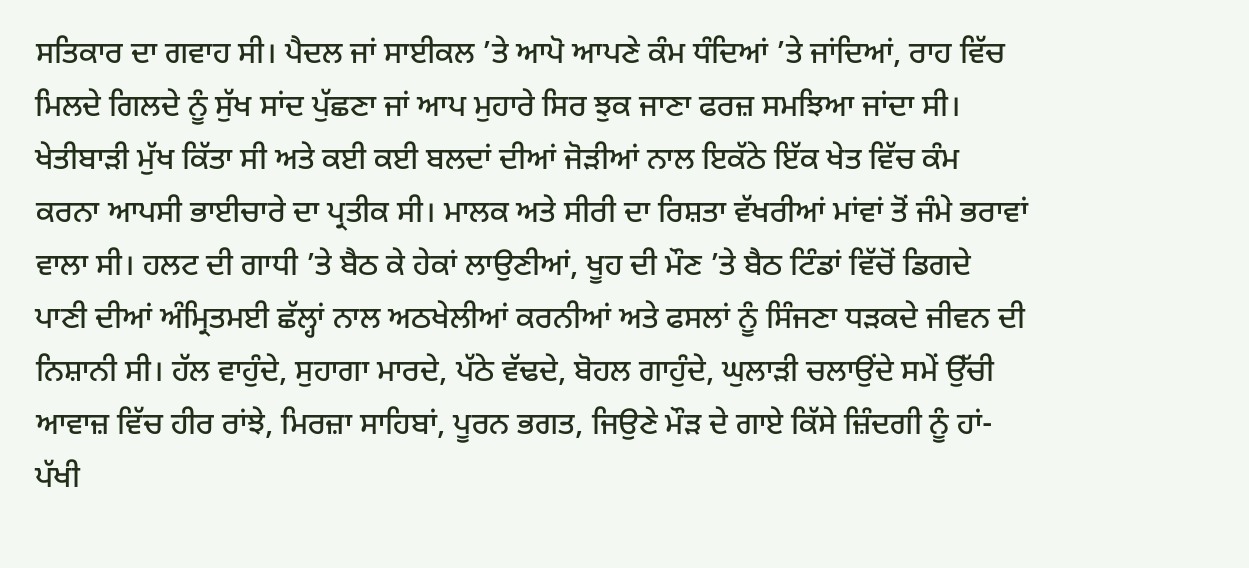ਸਤਿਕਾਰ ਦਾ ਗਵਾਹ ਸੀ। ਪੈਦਲ ਜਾਂ ਸਾਈਕਲ ’ਤੇ ਆਪੋ ਆਪਣੇ ਕੰਮ ਧੰਦਿਆਂ ’ਤੇ ਜਾਂਦਿਆਂ, ਰਾਹ ਵਿੱਚ ਮਿਲਦੇ ਗਿਲਦੇ ਨੂੰ ਸੁੱਖ ਸਾਂਦ ਪੁੱਛਣਾ ਜਾਂ ਆਪ ਮੁਹਾਰੇ ਸਿਰ ਝੁਕ ਜਾਣਾ ਫਰਜ਼ ਸਮਝਿਆ ਜਾਂਦਾ ਸੀ। ਖੇਤੀਬਾੜੀ ਮੁੱਖ ਕਿੱਤਾ ਸੀ ਅਤੇ ਕਈ ਕਈ ਬਲਦਾਂ ਦੀਆਂ ਜੋੜੀਆਂ ਨਾਲ ਇਕੱਠੇ ਇੱਕ ਖੇਤ ਵਿੱਚ ਕੰਮ ਕਰਨਾ ਆਪਸੀ ਭਾਈਚਾਰੇ ਦਾ ਪ੍ਰਤੀਕ ਸੀ। ਮਾਲਕ ਅਤੇ ਸੀਰੀ ਦਾ ਰਿਸ਼ਤਾ ਵੱਖਰੀਆਂ ਮਾਂਵਾਂ ਤੋਂ ਜੰਮੇ ਭਰਾਵਾਂ ਵਾਲਾ ਸੀ। ਹਲਟ ਦੀ ਗਾਧੀ ’ਤੇ ਬੈਠ ਕੇ ਹੇਕਾਂ ਲਾਉਣੀਆਂ, ਖੂਹ ਦੀ ਮੌਣ ’ਤੇ ਬੈਠ ਟਿੰਡਾਂ ਵਿੱਚੋਂ ਡਿਗਦੇ ਪਾਣੀ ਦੀਆਂ ਅੰਮ੍ਰਿਤਮਈ ਛੱਲ੍ਹਾਂ ਨਾਲ ਅਠਖੇਲੀਆਂ ਕਰਨੀਆਂ ਅਤੇ ਫਸਲਾਂ ਨੂੰ ਸਿੰਜਣਾ ਧੜਕਦੇ ਜੀਵਨ ਦੀ ਨਿਸ਼ਾਨੀ ਸੀ। ਹੱਲ ਵਾਹੁੰਦੇ, ਸੁਹਾਗਾ ਮਾਰਦੇ, ਪੱਠੇ ਵੱਢਦੇ, ਬੋਹਲ ਗਾਹੁੰਦੇ, ਘੁਲਾੜੀ ਚਲਾਉਂਦੇ ਸਮੇਂ ਉੱਚੀ ਆਵਾਜ਼ ਵਿੱਚ ਹੀਰ ਰਾਂਝੇ, ਮਿਰਜ਼ਾ ਸਾਹਿਬਾਂ, ਪੂਰਨ ਭਗਤ, ਜਿਉਣੇ ਮੌੜ ਦੇ ਗਾਏ ਕਿੱਸੇ ਜ਼ਿੰਦਗੀ ਨੂੰ ਹਾਂ-ਪੱਖੀ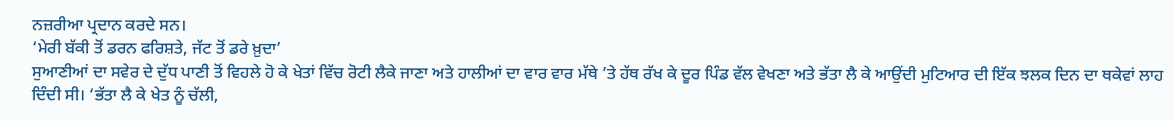ਨਜ਼ਰੀਆ ਪ੍ਰਦਾਨ ਕਰਦੇ ਸਨ।
‘ਮੇਰੀ ਬੱਕੀ ਤੋਂ ਡਰਨ ਫਰਿਸ਼ਤੇ, ਜੱਟ ਤੋਂ ਡਰੇ ਖ਼ੁਦਾ’
ਸੁਆਣੀਆਂ ਦਾ ਸਵੇਰ ਦੇ ਦੁੱਧ ਪਾਣੀ ਤੋਂ ਵਿਹਲੇ ਹੋ ਕੇ ਖੇਤਾਂ ਵਿੱਚ ਰੋਟੀ ਲੈਕੇ ਜਾਣਾ ਅਤੇ ਹਾਲੀਆਂ ਦਾ ਵਾਰ ਵਾਰ ਮੱਥੇ ’ਤੇ ਹੱਥ ਰੱਖ ਕੇ ਦੂਰ ਪਿੰਡ ਵੱਲ ਵੇਖਣਾ ਅਤੇ ਭੱਤਾ ਲੈ ਕੇ ਆਉਂਦੀ ਮੁਟਿਆਰ ਦੀ ਇੱਕ ਝਲਕ ਦਿਨ ਦਾ ਥਕੇਵਾਂ ਲਾਹ ਦਿੰਦੀ ਸੀ। ‘ਭੱਤਾ ਲੈ ਕੇ ਖੇਤ ਨੂੰ ਚੱਲੀ,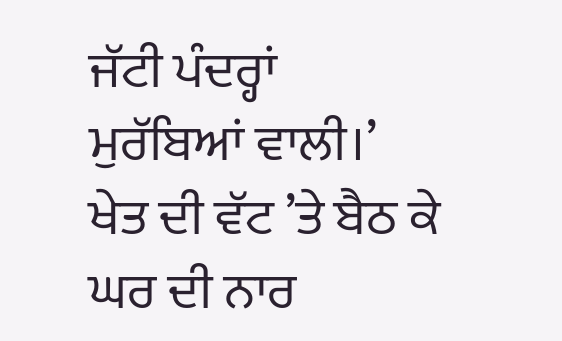ਜੱਟੀ ਪੰਦਰ੍ਹਾਂ ਮੁਰੱਬਿਆਂ ਵਾਲੀ।’ ਖੇਤ ਦੀ ਵੱਟ ’ਤੇ ਬੈਠ ਕੇ ਘਰ ਦੀ ਨਾਰ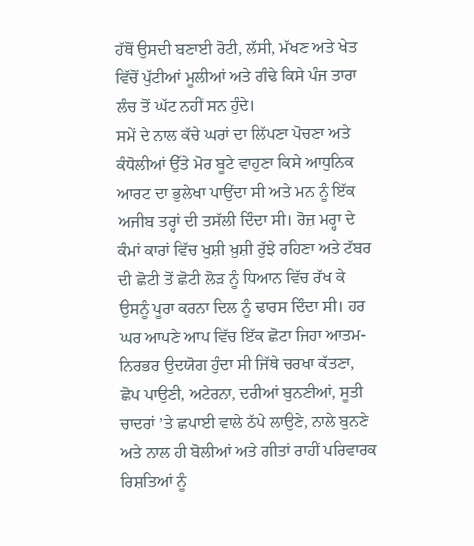ਹੱਥੋਂ ਉਸਦੀ ਬਣਾਈ ਰੋਟੀ, ਲੱਸੀ, ਮੱਖਣ ਅਤੇ ਖੇਤ ਵਿੱਚੋਂ ਪੁੱਟੀਆਂ ਮੂਲੀਆਂ ਅਤੇ ਗੰਢੇ ਕਿਸੇ ਪੰਜ ਤਾਰਾ ਲੰਚ ਤੋਂ ਘੱਟ ਨਹੀਂ ਸਨ ਹੁੰਦੇ।
ਸਮੇਂ ਦੇ ਨਾਲ ਕੱਚੇ ਘਰਾਂ ਦਾ ਲਿੱਪਣਾ ਪੋਚਣਾ ਅਤੇ ਕੰਧੋਲੀਆਂ ਉੱਤੇ ਮੋਰ ਬੂਟੇ ਵਾਹੁਣਾ ਕਿਸੇ ਆਧੁਨਿਕ ਆਰਟ ਦਾ ਭੁਲੇਖਾ ਪਾਉਂਦਾ ਸੀ ਅਤੇ ਮਨ ਨੂੰ ਇੱਕ ਅਜੀਬ ਤਰ੍ਹਾਂ ਦੀ ਤਸੱਲੀ ਦਿੰਦਾ ਸੀ। ਰੋਜ਼ ਮਰ੍ਹਾ ਦੇ ਕੰਮਾਂ ਕਾਰਾਂ ਵਿੱਚ ਖੁਸ਼ੀ ਖ਼ੁਸ਼ੀ ਰੁੱਝੇ ਰਹਿਣਾ ਅਤੇ ਟੱਬਰ ਦੀ ਛੋਟੀ ਤੋਂ ਛੋਟੀ ਲੋੜ ਨੂੰ ਧਿਆਨ ਵਿੱਚ ਰੱਖ ਕੇ ਉਸਨੂੰ ਪੂਰਾ ਕਰਨਾ ਦਿਲ ਨੂੰ ਢਾਰਸ ਦਿੰਦਾ ਸੀ। ਹਰ ਘਰ ਆਪਣੇ ਆਪ ਵਿੱਚ ਇੱਕ ਛੋਟਾ ਜਿਹਾ ਆਤਮ-ਨਿਰਭਰ ਉਦਯੋਗ ਹੁੰਦਾ ਸੀ ਜਿੱਥੇ ਚਰਖਾ ਕੱਤਣਾ, ਛੋਪ ਪਾਉਣੀ, ਅਟੇਰਨਾ, ਦਰੀਆਂ ਬੁਨਣੀਆਂ, ਸੂਤੀ ਚਾਦਰਾਂ ’ਤੇ ਛਪਾਈ ਵਾਲੇ ਠੱਪੇ ਲਾਉਣੇ, ਨਾਲੇ ਬੁਨਣੇ ਅਤੇ ਨਾਲ ਹੀ ਬੋਲੀਆਂ ਅਤੇ ਗੀਤਾਂ ਰਾਹੀਂ ਪਰਿਵਾਰਕ ਰਿਸ਼ਤਿਆਂ ਨੂੰ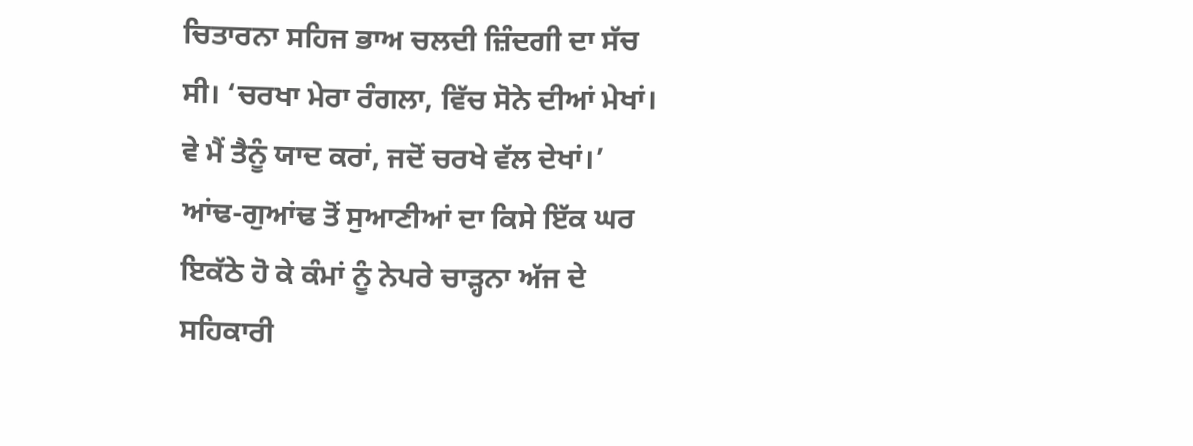ਚਿਤਾਰਨਾ ਸਹਿਜ ਭਾਅ ਚਲਦੀ ਜ਼ਿੰਦਗੀ ਦਾ ਸੱਚ ਸੀ। ‘ਚਰਖਾ ਮੇਰਾ ਰੰਗਲਾ, ਵਿੱਚ ਸੋਨੇ ਦੀਆਂ ਮੇਖਾਂ। ਵੇ ਮੈਂ ਤੈਨੂੰ ਯਾਦ ਕਰਾਂ, ਜਦੋਂ ਚਰਖੇ ਵੱਲ ਦੇਖਾਂ।’ ਆਂਢ-ਗੁਆਂਢ ਤੋਂ ਸੁਆਣੀਆਂ ਦਾ ਕਿਸੇ ਇੱਕ ਘਰ ਇਕੱਠੇ ਹੋ ਕੇ ਕੰਮਾਂ ਨੂੰ ਨੇਪਰੇ ਚਾੜ੍ਹਨਾ ਅੱਜ ਦੇ ਸਹਿਕਾਰੀ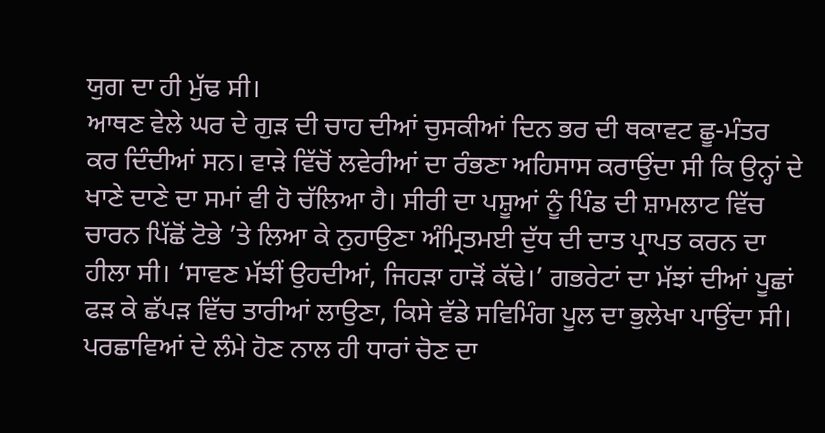ਯੁਗ ਦਾ ਹੀ ਮੁੱਢ ਸੀ।
ਆਥਣ ਵੇਲੇ ਘਰ ਦੇ ਗੁੜ ਦੀ ਚਾਹ ਦੀਆਂ ਚੁਸਕੀਆਂ ਦਿਨ ਭਰ ਦੀ ਥਕਾਵਟ ਛੂ-ਮੰਤਰ ਕਰ ਦਿੰਦੀਆਂ ਸਨ। ਵਾੜੇ ਵਿੱਚੋਂ ਲਵੇਰੀਆਂ ਦਾ ਰੰਭਣਾ ਅਹਿਸਾਸ ਕਰਾਉਂਦਾ ਸੀ ਕਿ ਉਨ੍ਹਾਂ ਦੇ ਖਾਣੇ ਦਾਣੇ ਦਾ ਸਮਾਂ ਵੀ ਹੋ ਚੱਲਿਆ ਹੈ। ਸੀਰੀ ਦਾ ਪਸ਼ੂਆਂ ਨੂੰ ਪਿੰਡ ਦੀ ਸ਼ਾਮਲਾਟ ਵਿੱਚ ਚਾਰਨ ਪਿੱਛੋਂ ਟੋਭੇ ’ਤੇ ਲਿਆ ਕੇ ਨੁਹਾਉਣਾ ਅੰਮ੍ਰਿਤਮਈ ਦੁੱਧ ਦੀ ਦਾਤ ਪ੍ਰਾਪਤ ਕਰਨ ਦਾ ਹੀਲਾ ਸੀ। ‘ਸਾਵਣ ਮੱਝੀਂ ਉਹਦੀਆਂ, ਜਿਹੜਾ ਹਾੜੋਂ ਕੱਢੇ।’ ਗਭਰੇਟਾਂ ਦਾ ਮੱਝਾਂ ਦੀਆਂ ਪੂਛਾਂ ਫੜ ਕੇ ਛੱਪੜ ਵਿੱਚ ਤਾਰੀਆਂ ਲਾਉਣਾ, ਕਿਸੇ ਵੱਡੇ ਸਵਿਮਿੰਗ ਪੂਲ ਦਾ ਭੁਲੇਖਾ ਪਾਉਂਦਾ ਸੀ। ਪਰਛਾਵਿਆਂ ਦੇ ਲੰਮੇ ਹੋਣ ਨਾਲ ਹੀ ਧਾਰਾਂ ਚੋਣ ਦਾ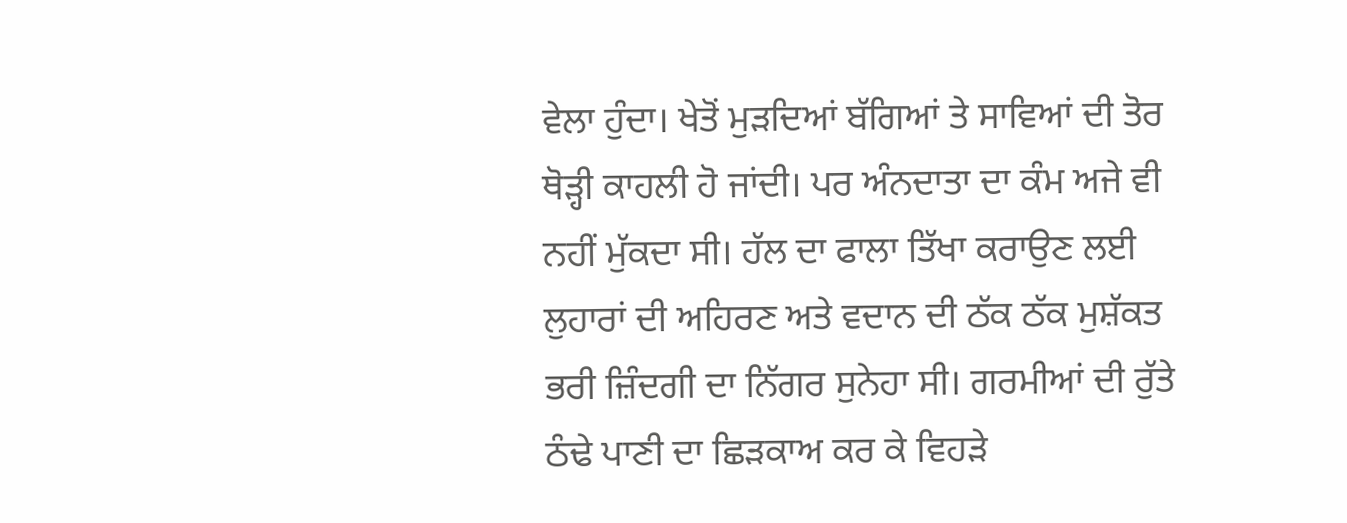ਵੇਲਾ ਹੁੰਦਾ। ਖੇਤੋਂ ਮੁੜਦਿਆਂ ਬੱਗਿਆਂ ਤੇ ਸਾਵਿਆਂ ਦੀ ਤੋਰ ਥੋੜ੍ਹੀ ਕਾਹਲੀ ਹੋ ਜਾਂਦੀ। ਪਰ ਅੰਨਦਾਤਾ ਦਾ ਕੰਮ ਅਜੇ ਵੀ ਨਹੀਂ ਮੁੱਕਦਾ ਸੀ। ਹੱਲ ਦਾ ਫਾਲਾ ਤਿੱਖਾ ਕਰਾਉਣ ਲਈ ਲੁਹਾਰਾਂ ਦੀ ਅਹਿਰਣ ਅਤੇ ਵਦਾਨ ਦੀ ਠੱਕ ਠੱਕ ਮੁਸ਼ੱਕਤ ਭਰੀ ਜ਼ਿੰਦਗੀ ਦਾ ਨਿੱਗਰ ਸੁਨੇਹਾ ਸੀ। ਗਰਮੀਆਂ ਦੀ ਰੁੱਤੇ ਠੰਢੇ ਪਾਣੀ ਦਾ ਛਿੜਕਾਅ ਕਰ ਕੇ ਵਿਹੜੇ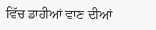ਵਿੱਚ ਡਾਹੀਆਂ ਵਾਣ ਦੀਆਂ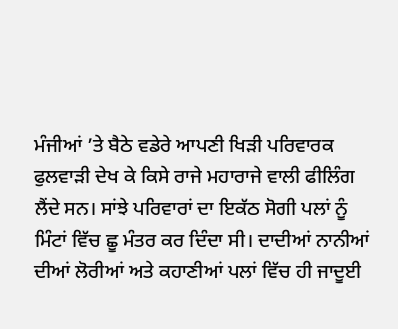ਮੰਜੀਆਂ ’ਤੇ ਬੈਠੇ ਵਡੇਰੇ ਆਪਣੀ ਖਿੜੀ ਪਰਿਵਾਰਕ ਫੁਲਵਾੜੀ ਦੇਖ ਕੇ ਕਿਸੇ ਰਾਜੇ ਮਹਾਰਾਜੇ ਵਾਲੀ ਫੀਲਿੰਗ ਲੈਂਦੇ ਸਨ। ਸਾਂਝੇ ਪਰਿਵਾਰਾਂ ਦਾ ਇਕੱਠ ਸੋਗੀ ਪਲਾਂ ਨੂੰ ਮਿੰਟਾਂ ਵਿੱਚ ਛੂ ਮੰਤਰ ਕਰ ਦਿੰਦਾ ਸੀ। ਦਾਦੀਆਂ ਨਾਨੀਆਂ ਦੀਆਂ ਲੋਰੀਆਂ ਅਤੇ ਕਹਾਣੀਆਂ ਪਲਾਂ ਵਿੱਚ ਹੀ ਜਾਦੂਈ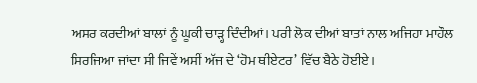ਅਸਰ ਕਰਦੀਆਂ ਬਾਲਾਂ ਨੂੰ ਘੂਕੀ ਚਾੜ੍ਹ ਦਿੰਦੀਆਂ। ਪਰੀ ਲੋਕ ਦੀਆਂ ਬਾਤਾਂ ਨਾਲ ਅਜਿਹਾ ਮਾਹੌਲ ਸਿਰਜਿਆ ਜਾਂਦਾ ਸੀ ਜਿਵੇਂ ਅਸੀਂ ਅੱਜ ਦੇ ‘ਹੋਮ ਥੀਏਟਰ’ ਵਿੱਚ ਬੈਠੇ ਹੋਈਏ।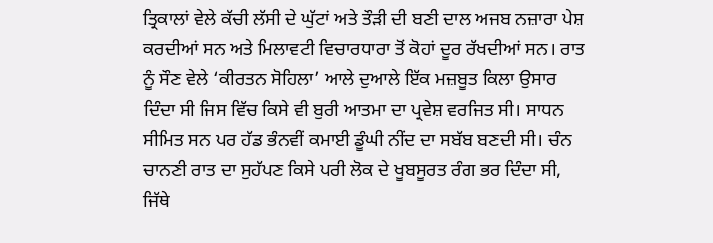ਤ੍ਰਿਕਾਲਾਂ ਵੇਲੇ ਕੱਚੀ ਲੱਸੀ ਦੇ ਘੁੱਟਾਂ ਅਤੇ ਤੌੜੀ ਦੀ ਬਣੀ ਦਾਲ ਅਜਬ ਨਜ਼ਾਰਾ ਪੇਸ਼ ਕਰਦੀਆਂ ਸਨ ਅਤੇ ਮਿਲਾਵਟੀ ਵਿਚਾਰਧਾਰਾ ਤੋਂ ਕੋਹਾਂ ਦੂਰ ਰੱਖਦੀਆਂ ਸਨ। ਰਾਤ ਨੂੰ ਸੌਣ ਵੇਲੇ ‘ਕੀਰਤਨ ਸੋਹਿਲਾ’ ਆਲੇ ਦੁਆਲੇ ਇੱਕ ਮਜ਼ਬੂਤ ਕਿਲਾ ਉਸਾਰ ਦਿੰਦਾ ਸੀ ਜਿਸ ਵਿੱਚ ਕਿਸੇ ਵੀ ਬੁਰੀ ਆਤਮਾ ਦਾ ਪ੍ਰਵੇਸ਼ ਵਰਜਿਤ ਸੀ। ਸਾਧਨ ਸੀਮਿਤ ਸਨ ਪਰ ਹੱਡ ਭੰਨਵੀਂ ਕਮਾਈ ਡੂੰਘੀ ਨੀਂਦ ਦਾ ਸਬੱਬ ਬਣਦੀ ਸੀ। ਚੰਨ ਚਾਨਣੀ ਰਾਤ ਦਾ ਸੁਹੱਪਣ ਕਿਸੇ ਪਰੀ ਲੋਕ ਦੇ ਖੂਬਸੂਰਤ ਰੰਗ ਭਰ ਦਿੰਦਾ ਸੀ, ਜਿੱਥੇ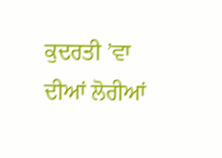ਕੁਦਰਤੀ ’ਵਾ ਦੀਆਂ ਲੋਰੀਆਂ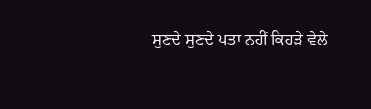ਸੁਣਦੇ ਸੁਣਦੇ ਪਤਾ ਨਹੀਂ ਕਿਹੜੇ ਵੇਲੇ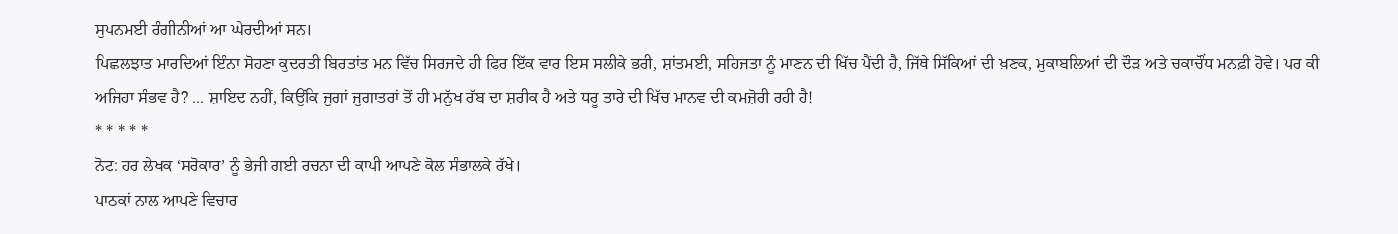ਸੁਪਨਮਈ ਰੰਗੀਨੀਆਂ ਆ ਘੇਰਦੀਆਂ ਸਨ।
ਪਿਛਲਝਾਤ ਮਾਰਦਿਆਂ ਇੰਨਾ ਸੋਹਣਾ ਕੁਦਰਤੀ ਬਿਰਤਾਂਤ ਮਨ ਵਿੱਚ ਸਿਰਜਦੇ ਹੀ ਫਿਰ ਇੱਕ ਵਾਰ ਇਸ ਸਲੀਕੇ ਭਰੀ, ਸ਼ਾਂਤਮਈ, ਸਹਿਜਤਾ ਨੂੰ ਮਾਣਨ ਦੀ ਖਿੱਚ ਪੈਂਦੀ ਹੈ, ਜਿੱਥੇ ਸਿੱਕਿਆਂ ਦੀ ਖ਼ਣਕ, ਮੁਕਾਬਲਿਆਂ ਦੀ ਦੌੜ ਅਤੇ ਚਕਾਚੌਂਧ ਮਨਫ਼ੀ ਹੋਵੇ। ਪਰ ਕੀ ਅਜਿਹਾ ਸੰਭਵ ਹੈ? ... ਸ਼ਾਇਦ ਨਹੀਂ, ਕਿਉਂਕਿ ਜੁਗਾਂ ਜੁਗਾਤਰਾਂ ਤੋਂ ਹੀ ਮਨੁੱਖ ਰੱਬ ਦਾ ਸ਼ਰੀਕ ਹੈ ਅਤੇ ਧਰੂ ਤਾਰੇ ਦੀ ਖਿੱਚ ਮਾਨਵ ਦੀ ਕਮਜ਼ੋਰੀ ਰਹੀ ਹੈ!
* * * * *
ਨੋਟ: ਹਰ ਲੇਖਕ ‘ਸਰੋਕਾਰ’ ਨੂੰ ਭੇਜੀ ਗਈ ਰਚਨਾ ਦੀ ਕਾਪੀ ਆਪਣੇ ਕੋਲ ਸੰਭਾਲਕੇ ਰੱਖੇ।
ਪਾਠਕਾਂ ਨਾਲ ਆਪਣੇ ਵਿਚਾਰ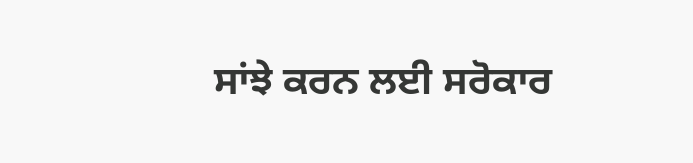ਸਾਂਝੇ ਕਰਨ ਲਈ ਸਰੋਕਾਰ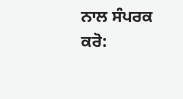ਨਾਲ ਸੰਪਰਕ ਕਰੋ: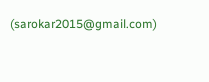(sarokar2015@gmail.com)